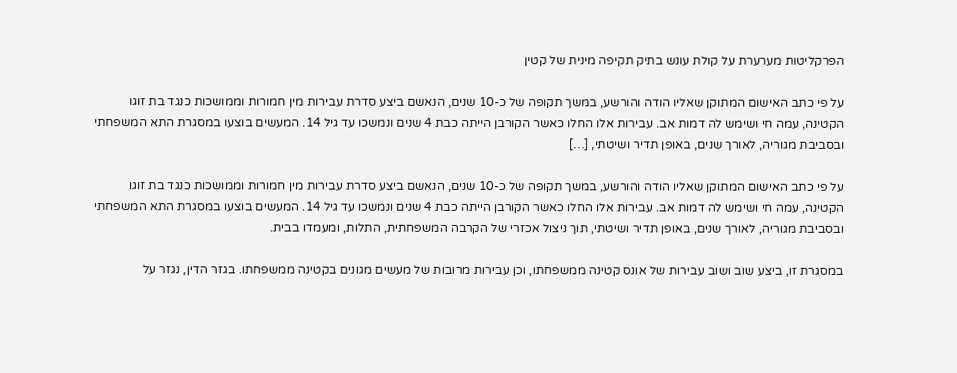הפרקליטות מערערת על קולת עונש בתיק תקיפה מינית של קטין

על פי כתב האישום המתוקן שאליו הודה והורשע, במשך תקופה של כ-10 שנים, הנאשם ביצע סדרת עבירות מין חמורות וממושכות כנגד בת זוגו הקטינה, עמה חי ושימש לה דמות אב. עבירות אלו החלו כאשר הקורבן הייתה כבת 4 שנים ונמשכו עד גיל 14. המעשים בוצעו במסגרת התא המשפחתי ובסביבת מגוריה, לאורך שנים, באופן תדיר ושיטתי, […]

על פי כתב האישום המתוקן שאליו הודה והורשע, במשך תקופה של כ-10 שנים, הנאשם ביצע סדרת עבירות מין חמורות וממושכות כנגד בת זוגו הקטינה, עמה חי ושימש לה דמות אב. עבירות אלו החלו כאשר הקורבן הייתה כבת 4 שנים ונמשכו עד גיל 14. המעשים בוצעו במסגרת התא המשפחתי ובסביבת מגוריה, לאורך שנים, באופן תדיר ושיטתי, תוך ניצול אכזרי של הקרבה המשפחתית, התלות, ומעמדו בבית.

במסגרת זו, ביצע שוב ושוב עבירות של אונס קטינה ממשפחתו, וכן עבירות מרובות של מעשים מגונים בקטינה ממשפחתו. בגזר הדין, נגזר על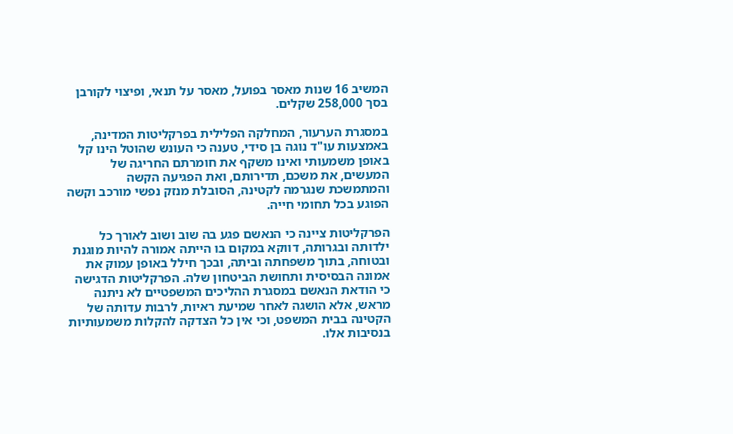המשיב 16 שנות מאסר בפועל, מאסר על תנאי, ופיצוי לקורבן בסך 258,000 שקלים.

במסגרת הערעור, המחלקה הפלילית בפרקליטות המדינה, באמצעות עו"ד נוגה בן סידי, טענה כי העונש שהוטל הינו קל באופן משמעותי ואינו משקף את חומרתם החריגה של המעשים, את משכם, תדירותם, ואת הפגיעה הקשה והמתמשכת שנגרמה לקטינה, הסובלת מנזק נפשי מורכב וקשה הפוגע בכל תחומי חייה.

הפרקליטות ציינה כי הנאשם פגע בה שוב ושוב לאורך כל ילדותה ובגרותה, דווקא במקום בו הייתה אמורה להיות מוגנת ובטוחה, בתוך משפחתה וביתה, ובכך חילל באופן עמוק את אמונה הבסיסית ותחושת הביטחון שלה. הפרקליטות הדגישה כי הודאת הנאשם במסגרת ההליכים המשפטיים לא ניתנה מראש, אלא הושגה לאחר שמיעת ראיות, לרבות עדותה של הקטינה בבית המשפט, וכי אין כל הצדקה להקלות משמעותיות בנסיבות אלו.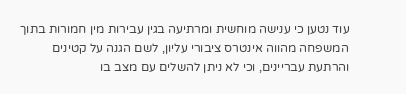עוד נטען כי ענישה מוחשית ומרתיעה בגין עבירות מין חמורות בתוך המשפחה מהווה אינטרס ציבורי עליון, לשם הגנה על קטינים והרתעת עבריינים, וכי לא ניתן להשלים עם מצב בו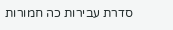סדרת עבירות כה חמורות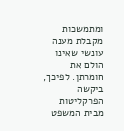ומתמשכות מקבלת מענה עונשי שאינו הולם את חומרתן. לפיכך, ביקשה הפרקליטות מבית המשפט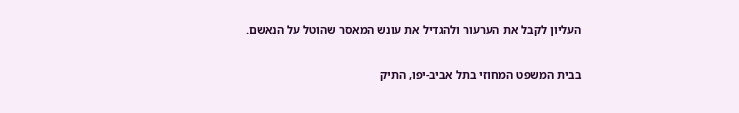העליון לקבל את הערעור ולהגדיל את עונש המאסר שהוטל על הנאשם.

בבית המשפט המחוזי בתל אביב-יפו, התיק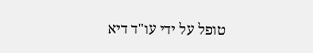טופל על ידי עו"ד דיא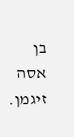בן אסה זיגמן.